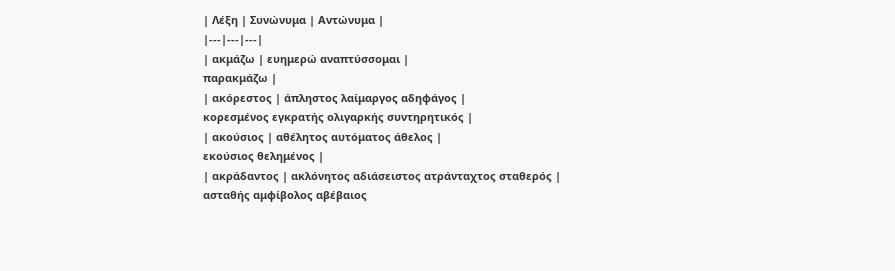| Λέξη | Συνώνυμα | Αντώνυμα |
|---|---|---|
| ακμάζω | ευημερώ αναπτύσσομαι |
παρακμάζω |
| ακόρεστος | άπληστος λαίμαργος αδηφάγος |
κορεσμένος εγκρατής ολιγαρκής συντηρητικός |
| ακούσιος | αθέλητος αυτόματος άθελος |
εκούσιος θελημένος |
| ακράδαντος | ακλόνητος αδιάσειστος ατράνταχτος σταθερός |
ασταθής αμφίβολος αβέβαιος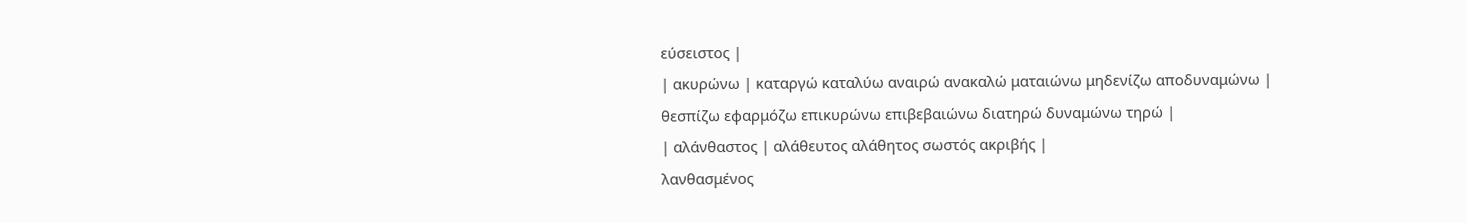εύσειστος |
| ακυρώνω | καταργώ καταλύω αναιρώ ανακαλώ ματαιώνω μηδενίζω αποδυναμώνω |
θεσπίζω εφαρμόζω επικυρώνω επιβεβαιώνω διατηρώ δυναμώνω τηρώ |
| αλάνθαστος | αλάθευτος αλάθητος σωστός ακριβής |
λανθασμένος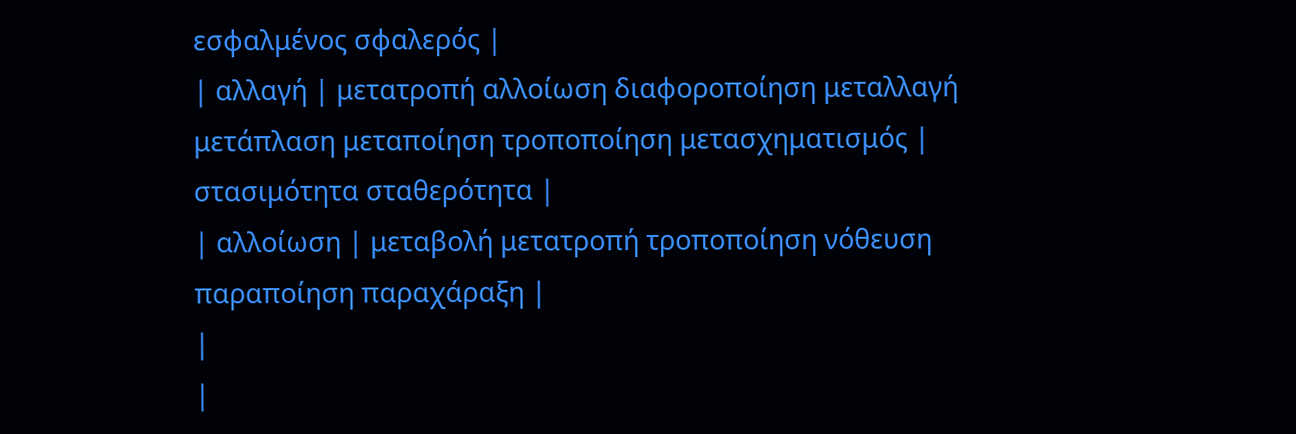εσφαλμένος σφαλερός |
| αλλαγή | μετατροπή αλλοίωση διαφοροποίηση μεταλλαγή μετάπλαση μεταποίηση τροποποίηση μετασχηματισμός |
στασιμότητα σταθερότητα |
| αλλοίωση | μεταβολή μετατροπή τροποποίηση νόθευση παραποίηση παραχάραξη |
|
|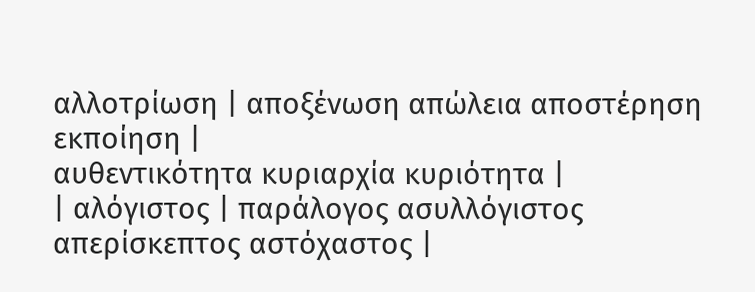αλλοτρίωση | αποξένωση απώλεια αποστέρηση εκποίηση |
αυθεντικότητα κυριαρχία κυριότητα |
| αλόγιστος | παράλογος ασυλλόγιστος απερίσκεπτος αστόχαστος |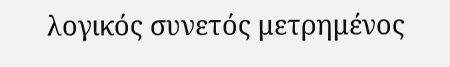λογικός συνετός μετρημένος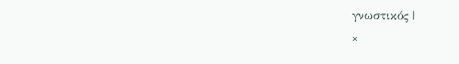γνωστικός |
×